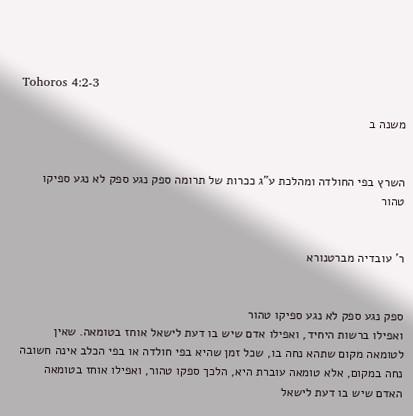Tohoros 4:2-3

משנה ב


השרץ בפי החולדה ומהלכת ע"ג ככרות של תרומה ספק נגע ספק לא נגע ספיקו טהור


ר' עובדיה מברטנורא


ספק נגע ספק לא נגע ספיקו טהור
ואפילו ברשות היחיד, ואפילו אדם שיש בו דעת לישאל אוחז בטומאה. שאין לטומאה מקום שתהא נחה בו, שכל זמן שהיא בפי חולדה או בפי הכלב אינה חשובה נחה במקום, אלא טומאה עוברת היא, הלכך ספקו טהור, ואפילו אוחז בטומאה האדם שיש בו דעת לישאל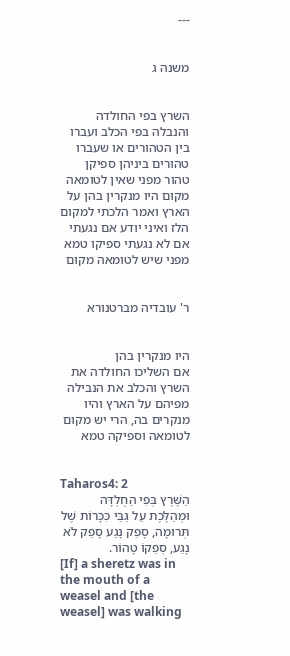---


משנה ג


השרץ בפי החולדה והנבלה בפי הכלב ועברו בין הטהורים או שעברו טהורים ביניהן ספיקן טהור מפני שאין לטומאה מקום היו מנקרין בהן על הארץ ואמר הלכתי למקום הלז ואיני יודע אם נגעתי אם לא נגעתי ספיקו טמא מפני שיש לטומאה מקום


ר' עובדיה מברטנורא


היו מנקרין בהן
אם השליכו החולדה את השרץ והכלב את הנבילה מפיהם על הארץ והיו מנקרים בה, הרי יש מקום לטומאה וספיקה טמא


Taharos4: 2
הַשֶּׁרֶץ בְּפִי הַחֻלְדָּה וּמְהַלֶּכֶת עַל גַּבֵּי כִכָּרוֹת שֶׁל תְּרוּמָה, סָפֵק נָגַע סָפֵק לֹא נָגַע, סְפֵקוֹ טָהוֹר.
[If] a sheretz was in the mouth of a weasel and [the weasel] was walking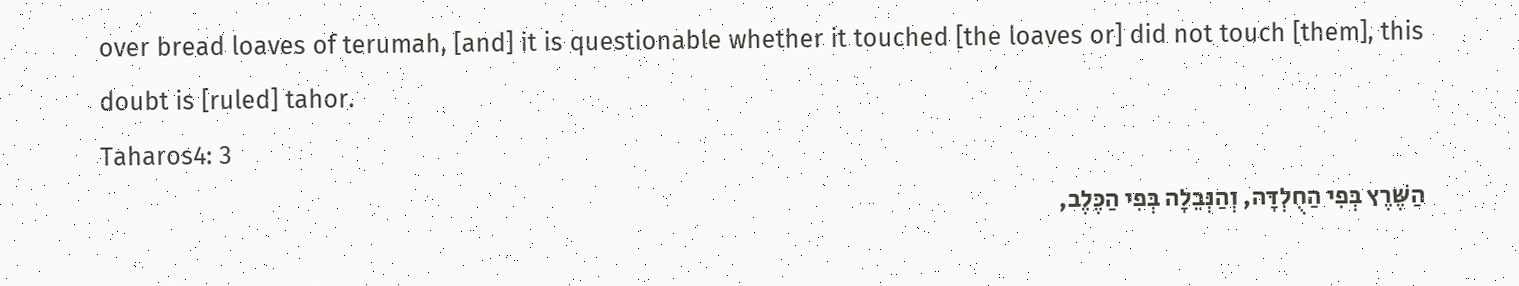over bread loaves of terumah, [and] it is questionable whether it touched [the loaves or] did not touch [them], this doubt is [ruled] tahor.
Taharos4: 3
הַשֶּׁרֶץ בְּפִי הַחֻלְדָּה, וְהַנְּבֵלָה בְּפִי הַכֶּלֶב,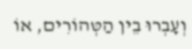וְעָבְרוּ בֵין הַטְּהוֹרִים, אוֹ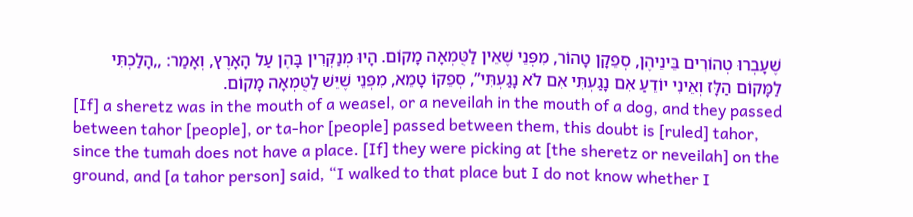שֶׁעָבְרוּ טְהוֹרִים בֵּינֵיהֶן, סְפֵקָן טָהוֹר, מִפְּנֵי שֶׁאֵין לַטֻּמְאָה מָקוֹם. הָיוּ מְנַקְּרִין בָּהֶן עַל הָאָרֶץ, וְאָמַר: ,,הָלַכְתִּי לַמָּקוֹם הַלָּז וְאֵינִי יוֹדֵעַ אִם נָגַעְתִּי אִם לֹא נָגַעְתִּי”, סְפֵקוֹ טָמֵא, מִפְּנֵי שֶׁיֵּשׁ לַטֻּמְאָה מָקוֹם.
[If] a sheretz was in the mouth of a weasel, or a neveilah in the mouth of a dog, and they passed between tahor [people], or ta-hor [people] passed between them, this doubt is [ruled] tahor, since the tumah does not have a place. [If] they were picking at [the sheretz or neveilah] on the ground, and [a tahor person] said, “I walked to that place but I do not know whether I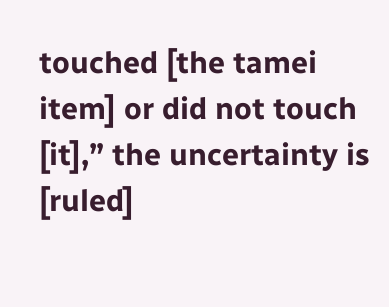touched [the tamei item] or did not touch [it],” the uncertainty is [ruled]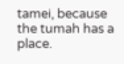tamei, because the tumah has a place.